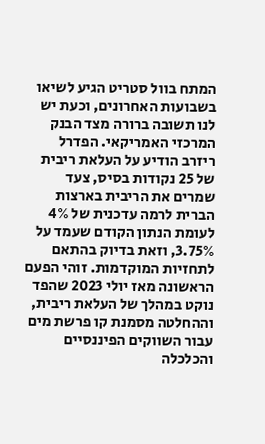המתח בוול סטריט הגיע לשיאו בשבועות האחרונים, וכעת יש לנו תשובה ברורה מצד הבנק המרכזי האמריקאי. הפדרל ריזרב הודיע על העלאת ריבית של 25 נקודות בסיס, צעד שמרים את הריבית בארצות הברית לרמה עדכנית של 4% לעומת הנתון הקודם שעמד על 3.75%, וזאת בדיוק בהתאם לתחזיות המוקדמות. זוהי הפעם הראשונה מאז יולי 2023 שהפד נוקט במהלך של העלאת ריבית, וההחלטה מסמנת קו פרשת מים עבור השווקים הפיננסיים והכלכלה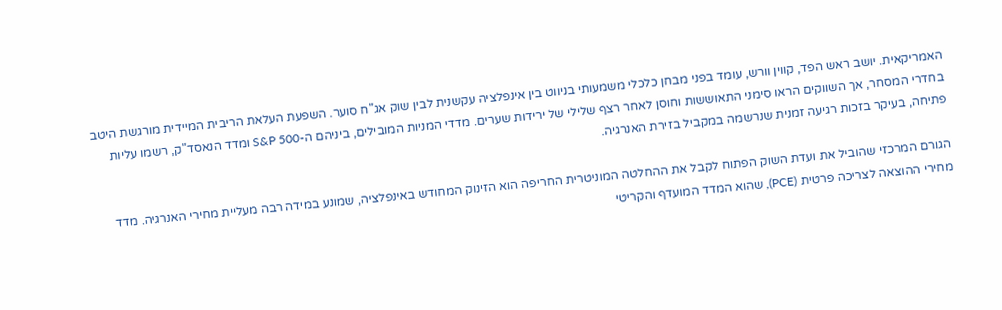האמריקאית. יושב ראש הפד, קווין וורש, עומד בפני מבחן כלכלי משמעותי בניווט בין אינפלציה עקשנית לבין שוק אג"ח סוער. השפעת העלאת הריבית המיידית מורגשת היטב בחדרי המסחר, אך השווקים הראו סימני התאוששות וחוסן לאחר רצף שלילי של ירידות שערים. מדדי המניות המובילים, ביניהם ה-S&P 500 ומדד הנאסד"ק, רשמו עליות פתיחה, בעיקר בזכות רגיעה זמנית שנרשמה במקביל בזירת האנרגיה.

הגורם המרכזי שהוביל את ועדת השוק הפתוח לקבל את ההחלטה המוניטרית החריפה הוא הזינוק המחודש באינפלציה, שמונע במידה רבה מעליית מחירי האנרגיה. מדד מחירי ההוצאה לצריכה פרטית (PCE), שהוא המדד המועדף והקריטי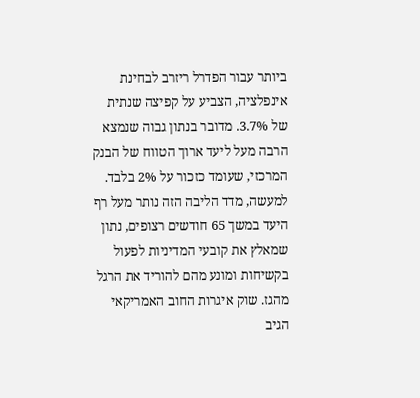ביותר עבור הפדרל ריזרב לבחינת אינפלציה, הצביע על קפיצה שנתית של 3.7%. מדובר בנתון גבוה שנמצא הרבה מעל ליעד ארוך הטווח של הבנק המרכזי, שעומד כזכור על 2% בלבד. למעשה, מדד הליבה הזה נותר מעל רף היעד במשך 65 חודשים רצופים, נתון שמאלץ את קובעי המדיניות לפעול בקשיחות ומונע מהם להוריד את הרגל מהגז. שוק איגרות החוב האמריקאי הגיב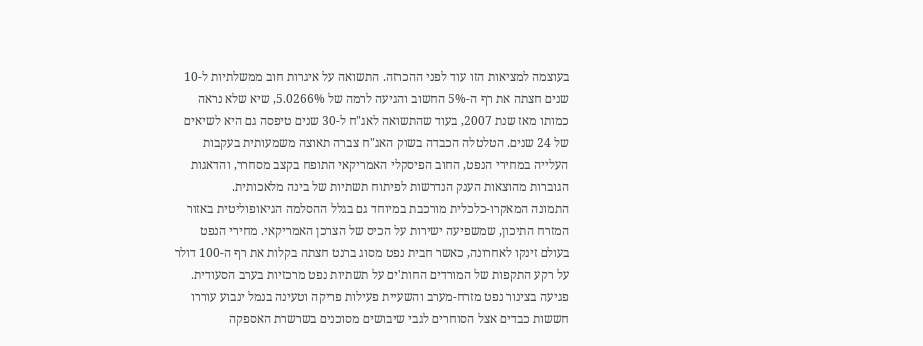בעוצמה למציאות הזו עוד לפני ההכרזה. התשואה על איגרות חוב ממשלתיות ל-10 שנים חצתה את רף ה-5% החשוב והגיעה לרמה של 5.0266%, שיא שלא נראה כמותו מאז שנת 2007, בעוד שהתשואה לאג"ח ל-30 שנים טיפסה גם היא לשיאים של 24 שנים. הטלטלה הכבדה בשוק האג"ח צברה תאוצה משמעותית בעקבות העלייה במחירי הנפט, החוב הפיסקלי האמריקאי התופח בקצב מסחרר, והדאגות הגוברות מהוצאות הענק הנדרשות לפיתוח תשתיות של בינה מלאכותית.
התמונה המאקרו-כלכלית מורכבת במיוחד גם בגלל ההסלמה הגיאופוליטית באזור המזרח התיכון, שמשפיעה ישירות על הכיס של הצרכן האמריקאי. מחירי הנפט בעולם זינקו לאחרונה, כאשר חבית נפט מסוג ברנט חצתה בקלות את רף ה-100 דולר על רקע התקפות של המורדים החות'ים על תשתיות נפט מרכזיות בערב הסעודית. פגיעה בצינור נפט מזרח-מערב והשעיית פעילות פריקה וטעינה בנמל ינבוע עוררו חששות כבדים אצל הסוחרים לגבי שיבושים מסוכנים בשרשרת האספקה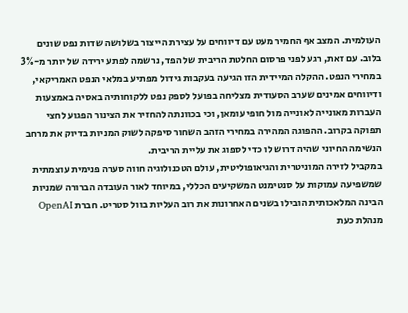העולמית. המצב אף החמיר מעט עם דיווחים על עצירת הייצור בשלושה שדות נפט שונים בלוב. עם זאת, רגע לפני פרסום החלטת הריבית של הפד, נרשמה לפתע ירידה של יותר מ-3% במחירי הנפט. ההקלה המיידית הזו הגיעה בעקבות גידול מפתיע במלאי הנפט האמריקאי, ודיווחים אמינים שערב הסעודית מצליחה בפועל לספק נפט ללקוחותיה באסיה באמצעות העברות מאונייה לאונייה מול חופי עומאן, וכי בכוונתה להחזיר את הצינור הפגוע לחצי תפוקה בקרוב. ההפוגה המהירה במחירי הזהב השחור סיפקה לשוק המניות בדיוק את מרחב הנשימה החיוני שהיה דרוש לו כדי לספוג את עליית הריבית.
במקביל לזירה המוניטרית והגיאופוליטית, עולם הטכנולוגיה חווה סערה פנימית עוצמתית שמשפיעה עמוקות על סנטימנט המשקיעים הכללי, במיוחד לאור העובדה הברורה שמניות הבינה המלאכותית הובילו בשנים האחרונות את רוב העליות בוול סטריט. חברת OpenAI מנהלת כעת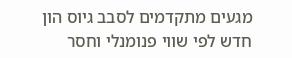מגעים מתקדמים לסבב גיוס הון חדש לפי שווי פנומנלי וחסר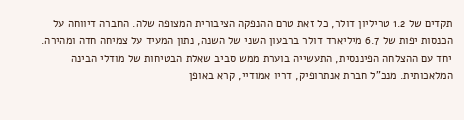תקדים של 1.2 טריליון דולר, כל זאת טרם ההנפקה הציבורית המצופה שלה. החברה דיווחה על הכנסות יפות של 6.7 מיליארד דולר ברבעון השני של השנה, נתון המעיד על צמיחה חדה ומהירה. יחד עם ההצלחה הפיננסית, התעשייה בוערת ממש סביב שאלת הבטיחות של מודלי הבינה המלאכותית. מנכ"ל חברת אנתרופיק, דריו אמודיי, קרא באופן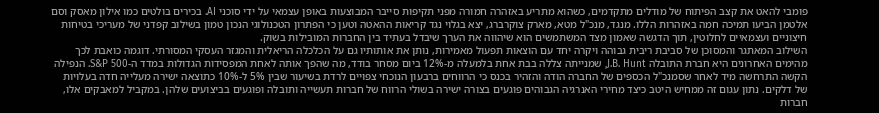פומבי להאט את קצב הפיתוח של מודלים מתקדמים, כשהוא מתריע באזהרה חמורה מפני תקיפות סייבר המבוצעות באופן עצמאי על ידי סוכני AI. בכירים בולטים כמו אילון מאסק וסם אלטמן הביעו תמיכה חמה באזהרות הללו. מנגד, מנכ"ל מטא, מארק צוקרברג, יצא בגלוי נגד קריאות ההאטה וטען כי הפתרון הטכנולוגי הנכון טמון בשילוב קפדני של מעריכי בטיחות חיצוניים ועצמאיים לחלוטין, תוך הדגשה שאמון מצד המשתמשים הוא שיהווה את הערך שיבדל בעתיד בין החברות המובילות בשוק.
השילוב המאתגר והמסוכן של סביבת ריבית גבוהה ויקרה יחד עם הוצאות תפעול מאמירות, נותן את אותותיו גם על הכלכלה הריאלית והמגזר העסקי המסורתי. דוגמה כואבת לכך מהימים האחרונים היא חברת התובלה J.B. Hunt, שמנייתה צללה בבת אחת בלמעלה מ-12% ביום מסחר בודד, מה שהפך אותה לאחת המפסידות הגדולות במדד ה-S&P 500. הנפילה הקשה התרחשה מיד לאחר שסמנכ"ל הכספים של החברה הודה והזהיר בכנס כי הרווחים ברבעון הנוכחי צפויים לרדת בשיעור שבין 5% ל-10% כתוצאה ישירה מעלייה חדה בעלויות של דלקים. נתון עגום זה ממחיש היטב כיצד מחירי האנרגיה הגבוהים פוגעים בצורה ישירה בשולי הרווח של חברות תעשייה ותובלה ופוגעים בביצועים שלהן. במקביל למאבקים אלו, חברות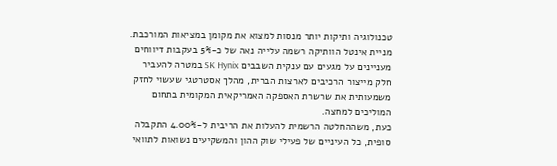טכנולוגיה ותיקות יותר מנסות למצוא את מקומן במציאות המורכבת. מניית אינטל הוותיקה רשמה עלייה נאה של כ-5% בעקבות דיווחים מעניינים על מגעים עם ענקית השבבים SK Hynix במטרה להעביר חלק מייצור הרכיבים לארצות הברית, מהלך אסטרטגי שעשוי לחזק משמעותית את שרשרת האספקה האמריקאית המקומית בתחום המוליכים למחצה.
כעת, משההחלטה הרשמית להעלות את הריבית ל-4.00% התקבלה סופית, כל העיניים של פעילי שוק ההון והמשקיעים נשואות לתוואי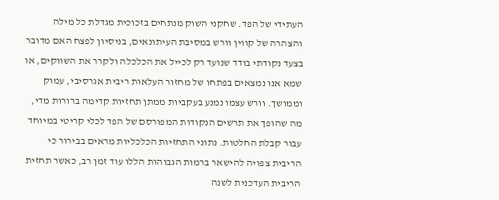העתידי של הפד. שחקני השוק מנתחים בזכוכית מגדלת כל מילה והצהרה של קווין וורש במסיבת העיתונאים, בניסיון לפצח האם מדובר בצעד נקודתי בודד שנועד רק לכייל את הכלכלה ולקרר את השווקים, או שמא אנו נמצאים בפתחו של מחזור העלאות ריבית אגרסיבי, עמוק וממושך. וורש עצמו נמנע בעקביות ממתן תחזיות קדימה ברורות מדי, מה שהופך את תרשים הנקודות המפורסם של הפד לכלי קריטי במיוחד עבור קבלת החלטות. נתוני התחזיות הכלכליות מראים בבירור כי הריבית צפויה להישאר ברמות הגבוהות הללו עוד זמן רב, כאשר תחזית הריבית העדכנית לשנה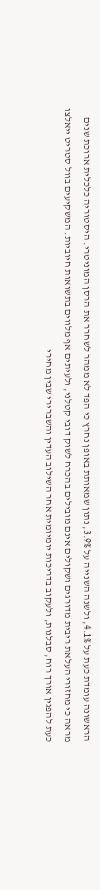הראשונה עומדת כעת על 4.1%, ולשנה השנייה על 3.9%, נתון שמאותת באופן נחרץ כי הפד לא ממהר לשחרר את הרסן המוניטרי. היסטוריה כלכלית ארוכת שנים מראה כי מחזורי העלאת ריבית מדורגים ושקולים אינם מובילים בהכרח לשוק דובי קטלני, ולעיתים אף מלווים בתשואות חיוביות. המשקיעים בוול סטריט ייאלצו כעת להפגין אורך רוח, סבלנות, ולעקוב בדריכות יומיומית אחר השילוב העדין והשברירי שבין מחירי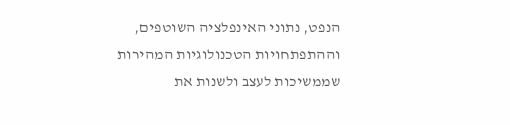הנפט, נתוני האינפלציה השוטפים, וההתפתחויות הטכנולוגיות המהירות שממשיכות לעצב ולשנות את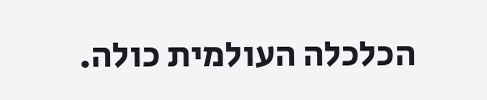הכלכלה העולמית כולה.